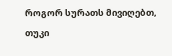როგორ სურათს მივიღებთ, თუკი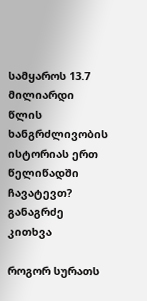სამყაროს 13.7 მილიარდი წლის ხანგრძლივობის ისტორიას ერთ წელიწადში ჩავატევთ?
განაგრძე კითხვა

როგორ სურათს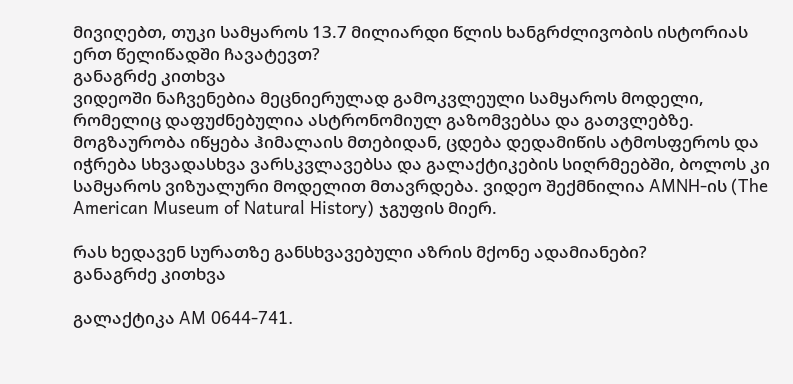მივიღებთ, თუკი სამყაროს 13.7 მილიარდი წლის ხანგრძლივობის ისტორიას ერთ წელიწადში ჩავატევთ?
განაგრძე კითხვა
ვიდეოში ნაჩვენებია მეცნიერულად გამოკვლეული სამყაროს მოდელი, რომელიც დაფუძნებულია ასტრონომიულ გაზომვებსა და გათვლებზე. მოგზაურობა იწყება ჰიმალაის მთებიდან, ცდება დედამიწის ატმოსფეროს და იჭრება სხვადასხვა ვარსკვლავებსა და გალაქტიკების სიღრმეებში, ბოლოს კი სამყაროს ვიზუალური მოდელით მთავრდება. ვიდეო შექმნილია AMNH-ის (The American Museum of Natural History) ჯგუფის მიერ.

რას ხედავენ სურათზე განსხვავებული აზრის მქონე ადამიანები?
განაგრძე კითხვა

გალაქტიკა AM 0644-741.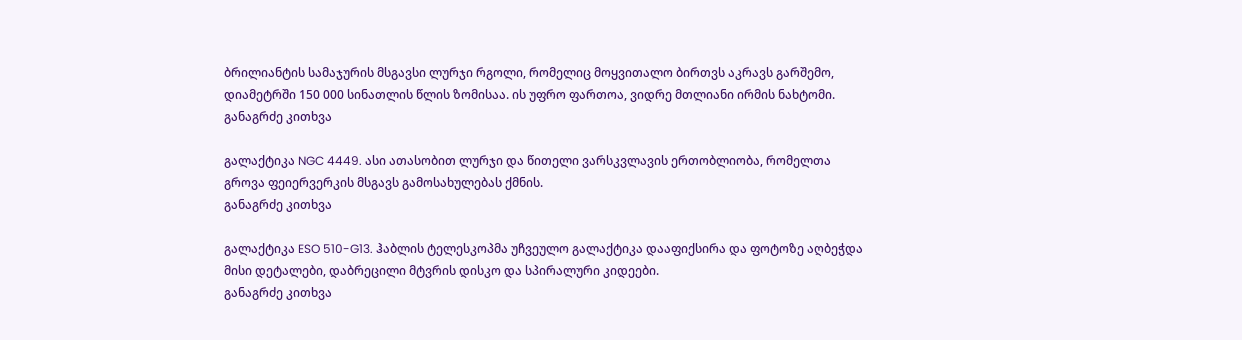ბრილიანტის სამაჯურის მსგავსი ლურჯი რგოლი, რომელიც მოყვითალო ბირთვს აკრავს გარშემო, დიამეტრში 150 000 სინათლის წლის ზომისაა. ის უფრო ფართოა, ვიდრე მთლიანი ირმის ნახტომი.
განაგრძე კითხვა

გალაქტიკა NGC 4449. ასი ათასობით ლურჯი და წითელი ვარსკვლავის ერთობლიობა, რომელთა გროვა ფეიერვერკის მსგავს გამოსახულებას ქმნის.
განაგრძე კითხვა

გალაქტიკა ESO 510-G13. ჰაბლის ტელესკოპმა უჩვეულო გალაქტიკა დააფიქსირა და ფოტოზე აღბეჭდა მისი დეტალები, დაბრეცილი მტვრის დისკო და სპირალური კიდეები.
განაგრძე კითხვა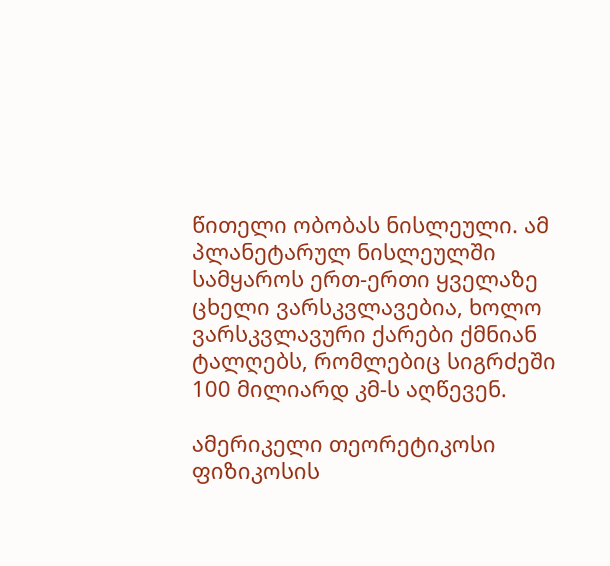წითელი ობობას ნისლეული. ამ პლანეტარულ ნისლეულში სამყაროს ერთ-ერთი ყველაზე ცხელი ვარსკვლავებია, ხოლო ვარსკვლავური ქარები ქმნიან ტალღებს, რომლებიც სიგრძეში 100 მილიარდ კმ-ს აღწევენ.

ამერიკელი თეორეტიკოსი ფიზიკოსის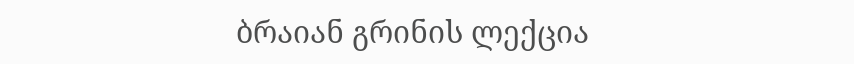ბრაიან გრინის ლექცია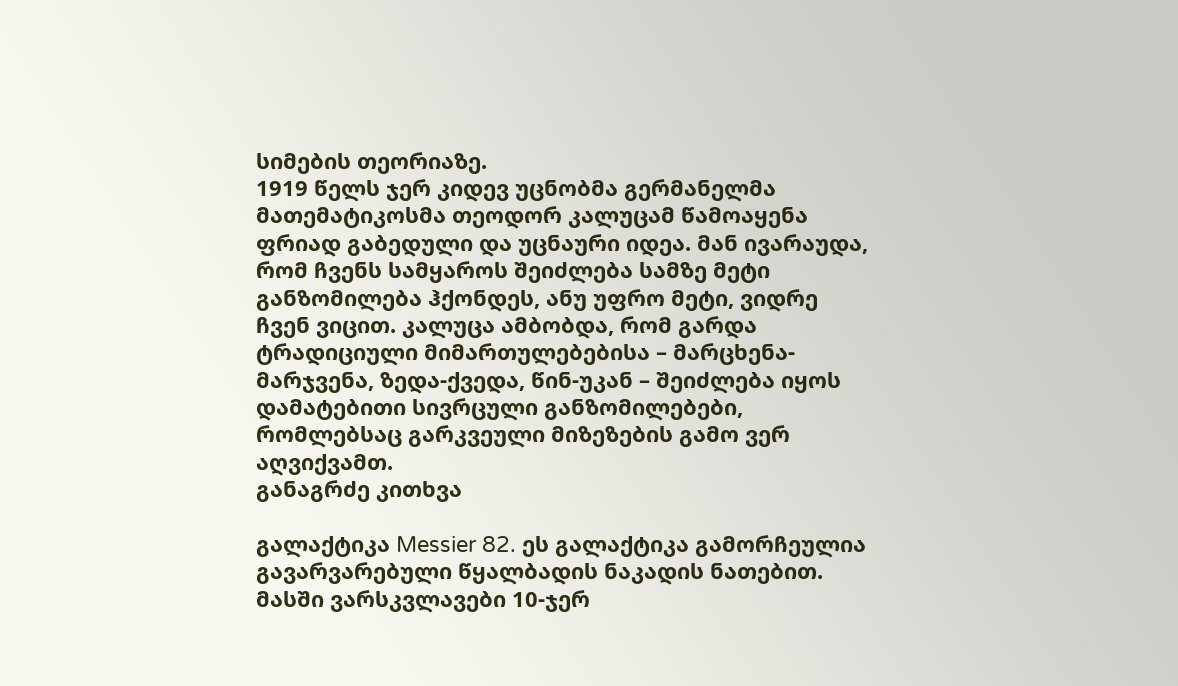სიმების თეორიაზე.
1919 წელს ჯერ კიდევ უცნობმა გერმანელმა მათემატიკოსმა თეოდორ კალუცამ წამოაყენა ფრიად გაბედული და უცნაური იდეა. მან ივარაუდა, რომ ჩვენს სამყაროს შეიძლება სამზე მეტი განზომილება ჰქონდეს, ანუ უფრო მეტი, ვიდრე ჩვენ ვიცით. კალუცა ამბობდა, რომ გარდა ტრადიციული მიმართულებებისა – მარცხენა-მარჯვენა, ზედა-ქვედა, წინ-უკან – შეიძლება იყოს დამატებითი სივრცული განზომილებები, რომლებსაც გარკვეული მიზეზების გამო ვერ აღვიქვამთ.
განაგრძე კითხვა

გალაქტიკა Messier 82. ეს გალაქტიკა გამორჩეულია გავარვარებული წყალბადის ნაკადის ნათებით. მასში ვარსკვლავები 10-ჯერ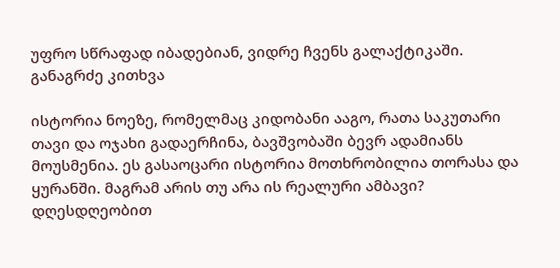უფრო სწრაფად იბადებიან, ვიდრე ჩვენს გალაქტიკაში.
განაგრძე კითხვა

ისტორია ნოეზე, რომელმაც კიდობანი ააგო, რათა საკუთარი თავი და ოჯახი გადაერჩინა, ბავშვობაში ბევრ ადამიანს მოუსმენია. ეს გასაოცარი ისტორია მოთხრობილია თორასა და ყურანში. მაგრამ არის თუ არა ის რეალური ამბავი? დღესდღეობით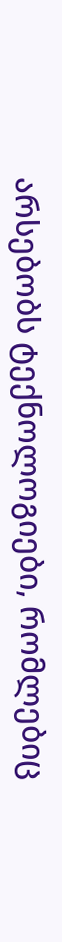არსებობს ტექნოლოგიები, რომლებიც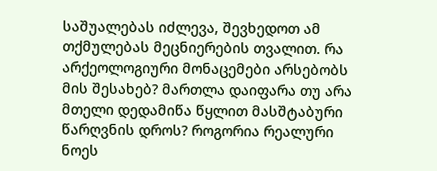საშუალებას იძლევა, შევხედოთ ამ თქმულებას მეცნიერების თვალით. რა არქეოლოგიური მონაცემები არსებობს მის შესახებ? მართლა დაიფარა თუ არა მთელი დედამიწა წყლით მასშტაბური წარღვნის დროს? როგორია რეალური ნოეს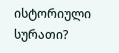ისტორიული სურათი?